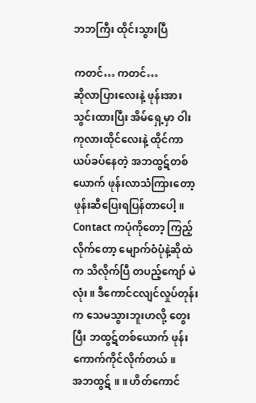ဘဘကြီး ထိုင်းသွားပြီ

ကတင်… ကတင်…
ဆိုလာပြားလေးနဲ့ ဖုန်းအားသွင်းထားပြီး အိမ်ရှေ့မှာ ဝါးကုလားထိုင်လေးနဲ့ ထိုင်ကာ ယပ်ခပ်နေတဲ့ အဘထွဋ်တစ်ယောက် ဖုန်းလာသံကြားတော့ ဖုန်းဆီပြေးရပြန်တာပေါ့။ Contact ကပုံကိုတော့ ကြည့်လိုက်တော့ မျောက်ဝံပုံနဲ့ဆိုထဲက သိလိုက်ပြီ တပည့်ကျော် မဲလုံး။ ဒီကောင်ငလျင်လှုပ်တုန်းက သေမသွားဘူးဟလို့ တွေးပြီး ဘထွဋ်တစ်ယောက် ဖုန်းကောက်ကိုင်လိုက်တယ်။
အဘထွဋ် ။ ။ ဟိတ်ကောင်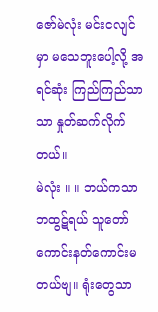ဇော်မဲလုံး မင်းငလျင်မှာ မသေဘူးပေါ့လို့ အရင်ဆုံး ကြည်ကြည်သာသာ နှုတ်ဆက်လိုက်တယ်။
မဲလုံး ။ ။ ဘယ်ကသာဘထွဋ်ရယ် သူတော်ကောင်းနတ်ကောင်းမတယ်ဗျ။ ရုံးတွေသာ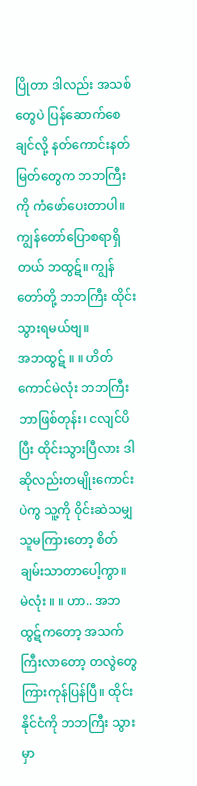ပြိုတာ ဒါလည်း အသစ်တွေပဲ ပြန်ဆောက်စေချင်လို့ နတ်ကောင်းနတ်မြတ်တွေက ဘဘကြီးကို ကံဖော်ပေးတာပါ။ ကျွန်တော်ပြောစရာရှိတယ် ဘထွဋ်။ ကျွန်တော်တို့ ဘဘကြီး ထိုင်းသွားရမယ်ဗျ။
အဘထွဋ် ။ ။ ဟိတ်ကောင်မဲလုံး ဘဘကြီး ဘာဖြစ်တုန်း၊ ငလျင်ပိပြီး ထိုင်းသွားပြီလား ဒါဆိုလည်းတမျိုးကောင်းပဲကွ သူ့ကို ဝိုင်းဆဲသမျှ သူမကြားတော့ စိတ်ချမ်းသာတာပေါ့ကွာ။
မဲလုံး ။ ။ ဟာ.. အဘထွဋ်ကတော့ အသက်ကြီးလာတော့ တလွဲတွေ ကြားကုန်ပြန်ပြီ။ ထိုင်းနိုင်ငံကို ဘဘကြီး သွားမှာ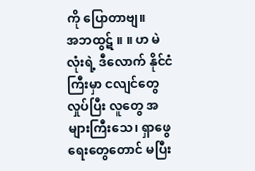ကို ပြောတာဗျ။
အဘထွဋ် ။ ။ ဟ မဲလုံးရဲ့ ဒီလောက် နိုင်ငံကြီးမှာ ငလျင်တွေ လှုပ်ပြီး လူတွေ အများကြီးသေ၊ ရှာဖွေရေးတွေတောင် မပြီး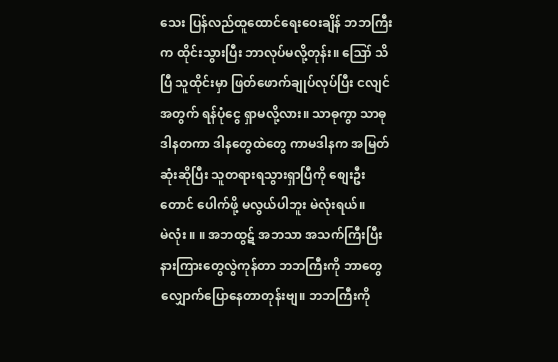သေး ပြန်လည်ထူထောင်ရေးဝေးချိန် ဘဘကြီးက ထိုင်းသွားပြီး ဘာလုပ်မလို့တုန်း။ ဪ သိပြီ သူထိုင်းမှာ ဖြတ်ဖောက်ချုပ်လုပ်ပြီး ငလျင်အတွက် ရန်ပုံငွေ ရှာမလို့လား။ သာဓုကွာ သာဓု ဒါနတကာ ဒါနတွေထဲတွေ ကာမဒါနက အမြတ်ဆုံးဆိုပြီး သူတရားရသွားရှာပြီကို စျေးဦးတောင် ပေါက်ဖို့ မလွယ်ပါဘူး မဲလုံးရယ်။
မဲလုံး ။ ။ အဘထွဋ် အဘသာ အသက်ကြီးပြီး နားကြားတွေလွဲကုန်တာ ဘဘကြီးကို ဘာတွေ လျှောက်ပြောနေတာတုန်းဗျ။ ဘဘကြီးကို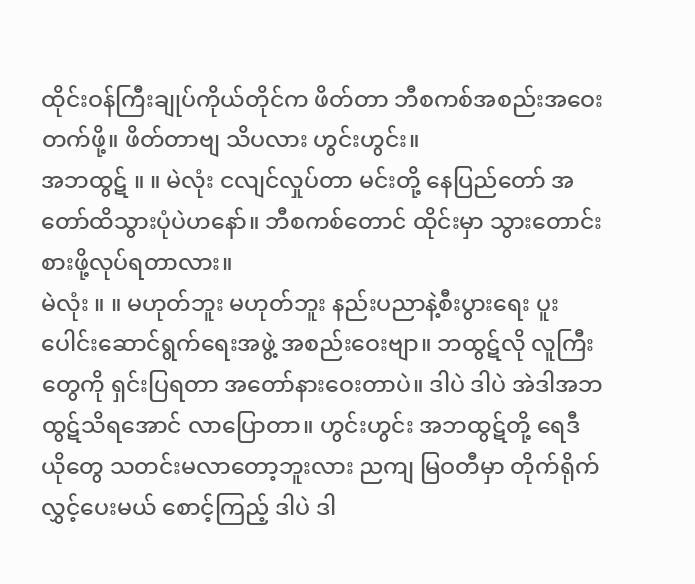ထိုင်းဝန်ကြီးချုပ်ကိုယ်တိုင်က ဖိတ်တာ ဘီစကစ်အစည်းအဝေးတက်ဖို့။ ဖိတ်တာဗျ သိပလား ဟွင်းဟွင်း။
အဘထွဋ် ။ ။ မဲလုံး ငလျင်လှုပ်တာ မင်းတို့ နေပြည်တော် အတော်ထိသွားပုံပဲဟနော်။ ဘီစကစ်တောင် ထိုင်းမှာ သွားတောင်းစားဖို့လုပ်ရတာလား။
မဲလုံး ။ ။ မဟုတ်ဘူး မဟုတ်ဘူး နည်းပညာနဲ့စီးပွားရေး ပူးပေါင်းဆောင်ရွက်ရေးအဖွဲ့ အစည်းဝေးဗျာ။ ဘထွဋ်လို လူကြီးတွေကို ရှင်းပြရတာ အတော်နားဝေးတာပဲ။ ဒါပဲ ဒါပဲ အဲဒါအဘထွဋ်သိရအောင် လာပြောတာ။ ဟွင်းဟွင်း အဘထွဋ်တို့ ရေဒီယိုတွေ သတင်းမလာတော့ဘူးလား ညကျ မြဝတီမှာ တိုက်ရိုက်လွှင့်ပေးမယ် စောင့်ကြည့် ဒါပဲ ဒါ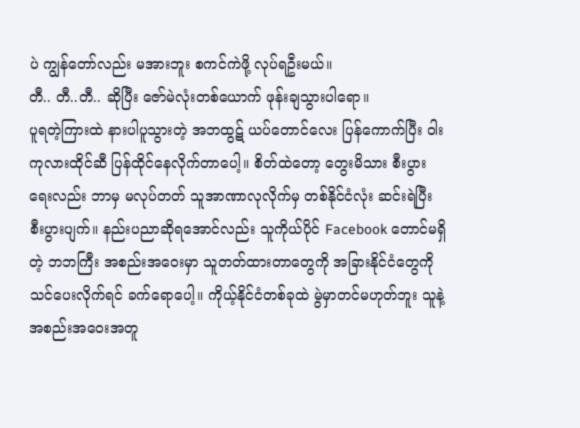ပဲ ကျွန်တော်လည်း မအားဘူး စကင်ကဲဖို့ လုပ်ရဦးမယ်။
တီ.. တီ..တီ.. ဆိုပြီး ဇော်မဲလုံးတစ်ယောက် ဖုန်းချသွားပါရော။
ပူရတဲ့ကြားထဲ နားပါပူသွားတဲ့ အဘထွဋ် ယပ်တောင်လေး ပြန်ကောက်ပြီး ဝါးကုလားထိုင်ဆီ ပြန်ထိုင်နေလိုက်တာပေါ့။ စိတ်ထဲတော့ တွေးမိသား စီးပွားရေးလည်း ဘာမှ မလုပ်တတ် သူအာဏာလုလိုက်မှ တစ်နိုင်ငံလုံး ဆင်းရဲပြီး စီးပွားပျက်။ နည်းပညာဆိုရအောင်လည်း သူကိုယ်ပိုင် Facebook တောင်မရှိတဲ့ ဘဘကြီး အစည်းအဝေးမှာ သူတတ်ထားတာတွေကို အခြားနိုင်ငံတွေကို သင်ပေးလိုက်ရင် ခက်ရောပေါ့။ ကိုယ့်နိုင်ငံတစ်ခုထဲ မွဲမှာတင်မဟုတ်ဘူး သူနဲ့အစည်းအဝေးအတူ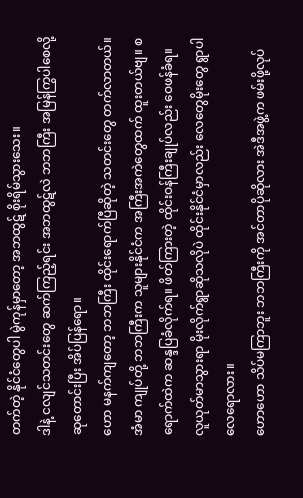တက်တဲ့ နိုင်ငံတွေပါ မွဲကုန်မှာတော့ အဘထွဋ် စိုးရိမ်သွားသေး။
ဒါနဲ့ ငလျင်သတင်းတွေ ဆက်ကြည့်ရင်း အဘထွဋ်လဲ ဘဘကြီး အမြန်ကြွပါစေလို့ ဆုတောင်းပြီး အိပ်ပြန်ရော။
ဟော မနက်ကျတော့ ဘဘကြီး ထိုင်းရောက်ပြီဆိုတဲ့ သတင်းတွေ တက်လာတယ်။ အံမာ ကျုပ်တို့ ဘဘကြီးက သူများနိုင်ငံက အကြီးအကဲတွေထက် ထူးတယ်ဗျ။ စရောက်ထဲက ဆန္ဒပြခံလိုက်ရ။ ဖိတ်ကြားတဲ့ ထိုင်းဝန်ကြီးချုပ်လည်း ဝေဖန်ခံရ။ လူယုတ်မာသွားရာ မိုးလိုက်ရွာဆိုသလိုပဲ ထိုင်းနိုင်ငံမှာလည်း လေတွေမိုးတွေ ရွာပါလေရောလား။
ဟောဟော သိပ်မကြာဘူး ဘဘကြီးကို အင်တာပိုဆိုလား အဲဒီအဖွဲ့က ဖမ်းဖို့လုပ်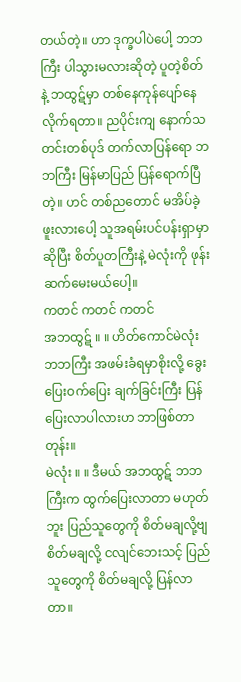တယ်တဲ့။ ဟာ ဒုက္ခပါပဲပေါ့ ဘဘကြီး ပါသွားမလားဆိုတဲ့ ပူတဲ့စိတ်နဲ့ ဘထွဋ်မှာ တစ်နေကုန်ပျော်နေလိုက်ရတာ။ ညပိုင်းကျ နောက်သတင်းတစ်ပုဒ် တက်လာပြန်ရော ဘဘကြီး မြန်မာပြည် ပြန်ရောက်ပြီတဲ့။ ဟင် တစ်ညတောင် မအိပ်ခဲ့ဖူးလားပေါ့ သူအရမ်းပင်ပန်းရှာမှာဆိုပြီး စိတ်ပူတကြီးနဲ့ မဲလုံးကို ဖုန်းဆက်မေးမယ်ပေါ့။
ကတင် ကတင် ကတင်
အဘထွဋ် ။ ။ ဟိတ်ကောင်မဲလုံး ဘဘကြီး အဖမ်းခံရမှာစိုးလို့ ခွေးပြေးဝက်ပြေး ချက်ခြင်းကြီး ပြန်ပြေးလာပါလားဟ ဘာဖြစ်တာတုန်း။
မဲလုံး ။ ။ ဒီမယ် အဘထွဋ် ဘဘကြီးက ထွက်ပြေးလာတာ မဟုတ်ဘူး ပြည်သူတွေကို စိတ်မချလို့ဗျ စိတ်မချလို့ ငလျင်ဘေးသင့် ပြည်သူတွေကို စိတ်မချလို့ ပြန်လာတာ။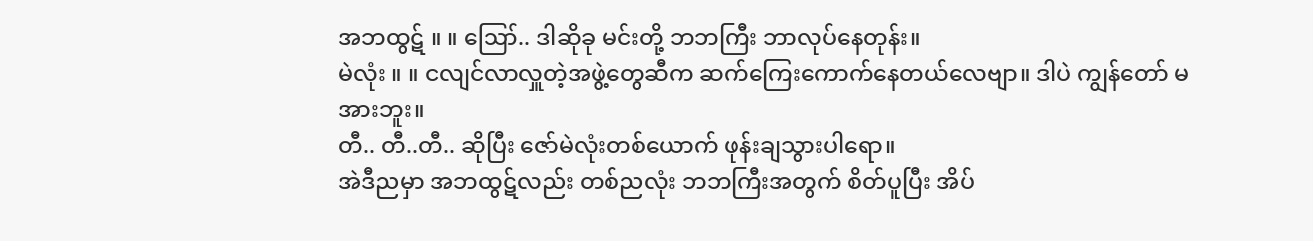အဘထွဋ် ။ ။ ဪ.. ဒါဆိုခု မင်းတို့ ဘဘကြီး ဘာလုပ်နေတုန်း။
မဲလုံး ။ ။ ငလျင်လာလှူတဲ့အဖွဲ့တွေဆီက ဆက်ကြေးကောက်နေတယ်လေဗျာ။ ဒါပဲ ကျွန်တော် မအားဘူး။
တီ.. တီ..တီ.. ဆိုပြီး ဇော်မဲလုံးတစ်ယောက် ဖုန်းချသွားပါရော။
အဲဒီညမှာ အဘထွဋ်လည်း တစ်ညလုံး ဘဘကြီးအတွက် စိတ်ပူပြီး အိပ်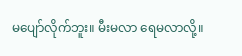မပျော်လိုက်ဘူး။ မီးမလာ ရေမလာလို့။